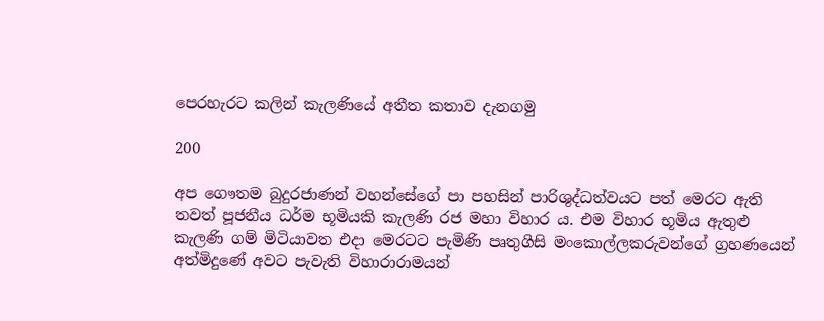පෙරහැරට කලින් කැලණියේ අතීත කතාව දැනගමු

200

අප ගෞතම බුදුරජාණන් වහන්සේගේ පා පහසින් පාරිශුද්ධත්වයට පත් මෙරට ඇති තවත් පූජනීය ධර්ම භූමියකි කැලණි රජ මහා විහාර ය. එම විහාර භූමිය ඇතුළු කැලණි ගම් මිටියාවත එදා මෙරටට පැමිණි පෘතුගීසි මංකොල්ලකරුවන්ගේ ග්‍රහණයෙන් අත්මිදුණේ අවට පැවැති විහාරාරාමයන්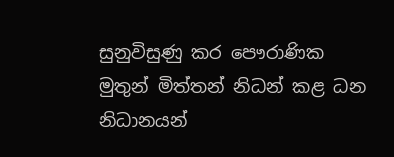සුනුවිසුණු කර පෞරාණික මුතුන් මිත්තන් නිධන් කළ ධන නිධානයන්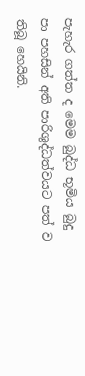පැහැර ගත්ත ද මෙම බුද්ධ භූමිය බුදු පා පහසින් අති පාරිශුද්ධත්වයට පත් ව තිබූ හෙයිනි.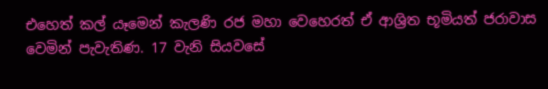එහෙත් කල් යෑමෙන් කැලණි රජ මහා වෙහෙරත් ඒ ආශ්‍රිත භූමියත් ජරාවාස වෙමින් පැවැතිණ. 17 වැනි සියවසේ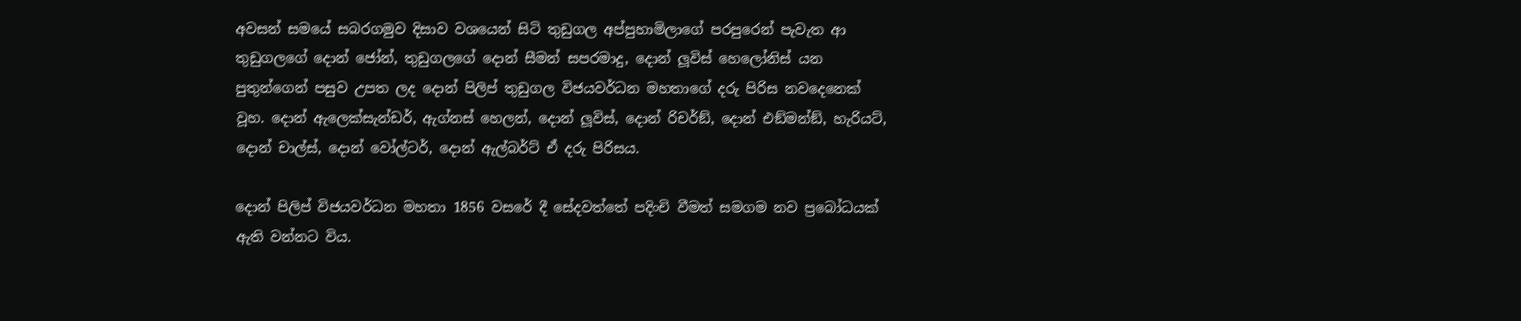අවසන් සමයේ සබරගමුව දිසාව වශයෙන් සිටි තුඩුගල අප්පුහාමිලාගේ පරපුරෙන් පැවැත ආ තුඩුගලගේ දොන් ජෝන්, තුඩුගලගේ දොන් සීමන් සපරමාදු, දොන් ලූවිස් හෙලෝනිස් යන පුතුන්ගෙන් පසුව උපත ලද දොන් පිලිප් තුඩුගල විජයවර්ධන මහතාගේ දරු පිරිස නවදෙනෙක් වූහ. දොන් ඇලෙක්සැන්ඩර්, ඇග්නස් හෙලන්, දොන් ලූවිස්, දොන් රිචර්ඞ්, දොන් එඞ්මන්ඞ්, හැරියට්, දොන් චාල්ස්, දොන් වෝල්ටර්, දොන් ඇල්බර්ට් ඒ දරු පිරිසය.

දොන් පිලිප් විජයවර්ධන මහතා 1856 වසරේ දී සේදවත්තේ පදිංචි වීමත් සමගම නව ප්‍රබෝධයක් ඇති වන්නට විය.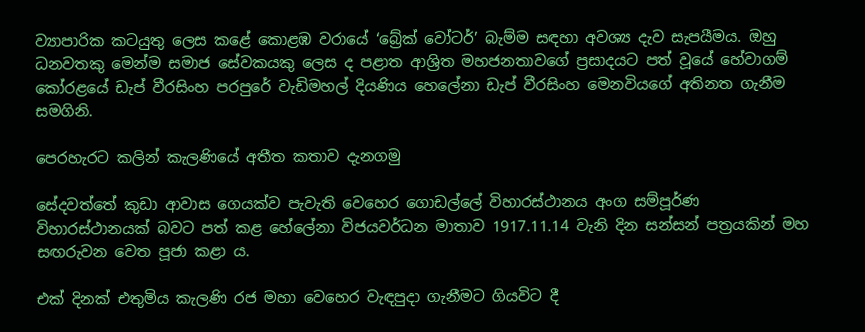ව්‍යාපාරික කටයුතු ලෙස කළේ කොළඹ වරායේ ‘බ්‍රේක් වෝටර්’ බැම්ම සඳහා අවශ්‍ය දැව සැපයීමය. ඔහු ධනවතකු මෙන්ම සමාජ සේවකයකු ලෙස ද පළාත ආශ්‍රිත මහජනතාවගේ ප්‍රසාදයට පත් වූයේ හේවාගම් කෝරළයේ ඩැප් වීරසිංහ පරපුරේ වැඩිමහල් දියණිය හෙලේනා ඩැප් වීරසිංහ මෙනවියගේ අතිනත ගැනීම සමගිනි.

පෙරහැරට කලින් කැලණියේ අතීත කතාව දැනගමු

සේදවත්තේ කුඩා ආවාස ගෙයක්ව පැවැති වෙහෙර ගොඩල්ලේ විහාරස්ථානය අංග සම්පූර්ණ විහාරස්ථානයක් බවට පත් කළ හේලේනා විජයවර්ධන මාතාව 1917.11.14 වැනි දින සන්සන් පත්‍රයකින් මහ සඟරුවන වෙත පූජා කළා ය.

එක් දිනක් එතුමිය කැලණි රජ මහා වෙහෙර වැඳපුදා ගැනීමට ගියවිට දී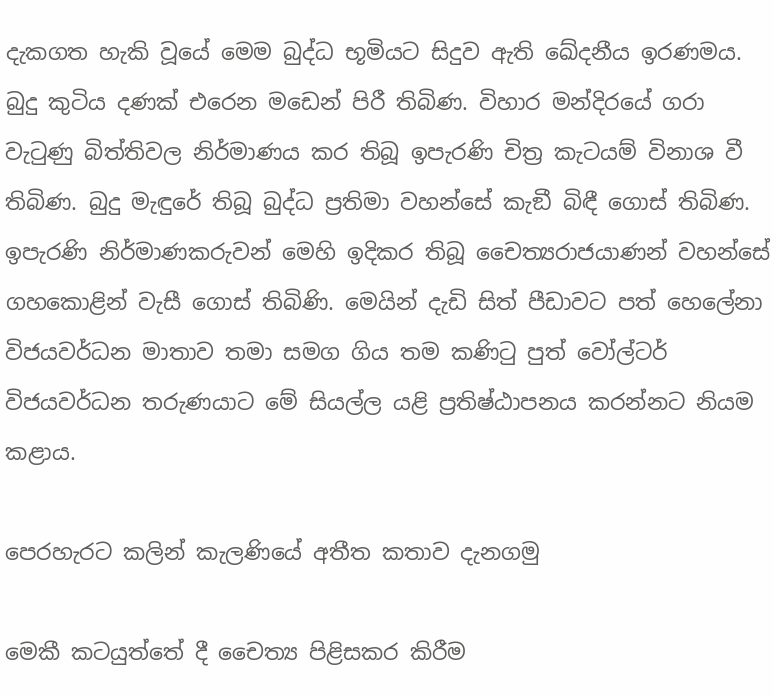දැකගත හැකි වූයේ මෙම බුද්ධ භූමියට සිදුව ඇති ඛේදනීය ඉරණමය. බුදු කුටිය දණක් එරෙන මඩෙන් පිරී තිබිණ. විහාර මන්දිරයේ ගරා වැටුණු බිත්තිවල නිර්මාණය කර තිබූ ඉපැරණි චිත්‍ර කැටයම් විනාශ වී තිබිණ. බුදු මැඳුරේ තිබූ බුද්ධ ප්‍රතිමා වහන්සේ කැඞී බිඳී ගොස් තිබිණ. ඉපැරණි නිර්මාණකරුවන් මෙහි ඉදිකර තිබූ චෛත්‍යරාජයාණන් වහන්සේ ගහකොළින් වැසී ගොස් තිබිණි. මෙයින් දැඩි සිත් පීඩාවට පත් හෙලේනා විජයවර්ධන මාතාව තමා සමග ගිය තම කණිටු පුත් වෝල්ටර් විජයවර්ධන තරුණයාට මේ සියල්ල යළි ප්‍රතිෂ්ඨාපනය කරන්නට නියම කළාය.

පෙරහැරට කලින් කැලණියේ අතීත කතාව දැනගමු

මෙකී කටයුත්තේ දී චෛත්‍ය පිළිසකර කිරීම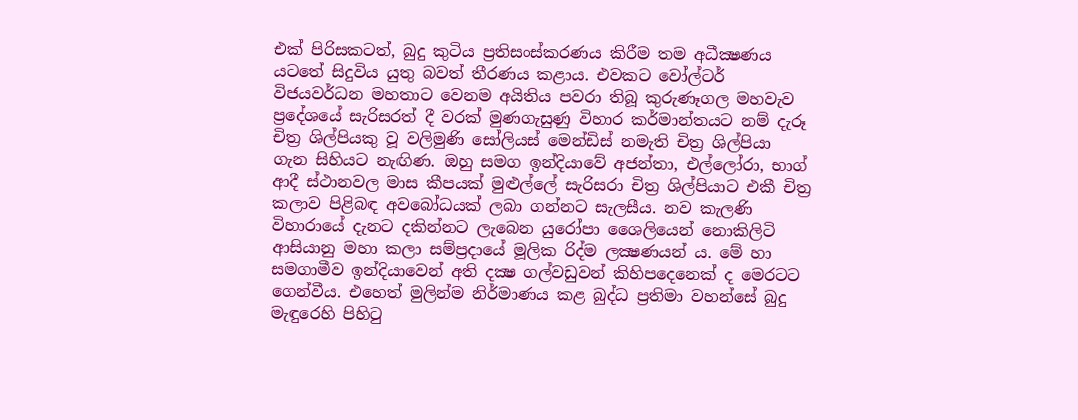එක් පිරිසකටත්, බුදු කුටිය ප්‍රතිසංස්කරණය කිරීම තම අධීක්‍ෂණය යටතේ සිදුවිය යුතු බවත් තීරණය කළාය. එවකට වෝල්ටර් විජයවර්ධන මහතාට වෙනම අයිතිය පවරා තිබූ කුරුණෑගල මහවැව ප්‍රදේශයේ සැරිසරත් දී වරක් මුණගැසුණු විහාර කර්මාන්තයට නම් දැරූ චිත්‍ර ශිල්පියකු වූ වලිමුණි සෝලියස් මෙන්ඩිස් නමැති චිත්‍ර ශිල්පියා ගැන සිහියට නැඟිණ. ඔහු සමග ඉන්දියාවේ අජන්තා, එල්ලෝරා, භාග් ආදී ස්ථානවල මාස කීපයක් මුළුල්ලේ සැරිසරා චිත්‍ර ශිල්පියාට එකී චිත්‍ර කලාව පිළිබඳ අවබෝධයක් ලබා ගන්නට සැලසීය. නව කැලණි විහාරායේ දැනට දකින්නට ලැබෙන යුරෝපා ශෛලියෙන් නොකිලිටි ආසියානු මහා කලා සම්ප්‍රදායේ මූලික රිද්ම ලක්‍ෂණයන් ය. මේ හා සමගාමීව ඉන්දියාවෙන් අති දක්‍ෂ ගල්වඩුවන් කිහිපදෙනෙක් ද මෙරටට ගෙන්වීය. එහෙත් මුලින්ම නිර්මාණය කළ බුද්ධ ප්‍රතිමා වහන්සේ බුදු මැඳුරෙහි පිහිටු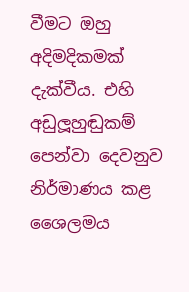වීමට ඔහු අදිමදිකමක් දැක්වීය. එහි අඩුලූහුඬුකම් පෙන්වා දෙවනුව නිර්මාණය කළ ශෛලමය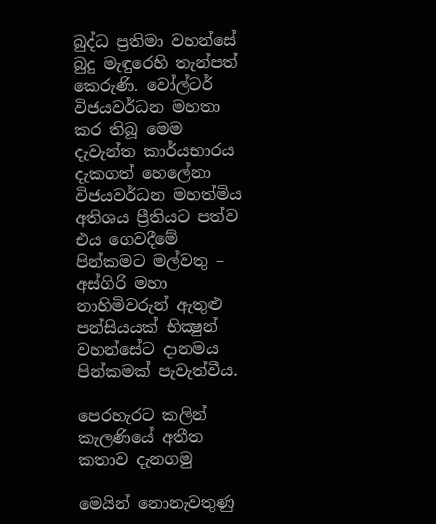බුද්ධ ප්‍රතිමා වහන්සේ බුදු මැඳුරෙහි තැන්පත් කෙරුණි. වෝල්ටර් විජයවර්ධන මහතා කර තිබූ මෙම දැවැන්ත කාර්යභාරය දැකගත් හෙලේනා විජයවර්ධන මහත්මිය අතිශය ප්‍රීතියට පත්ව එය ගෙවදීමේ පින්කමට මල්වතු – අස්ගිරි මහා නාහිමිවරුන් ඇතුළු පන්සියයක් භික්‍ෂුන් වහන්සේට දානමය පින්කමක් පැවැත්වීය.

පෙරහැරට කලින් කැලණියේ අතීත කතාව දැනගමු

මෙයින් නොනැවතුණු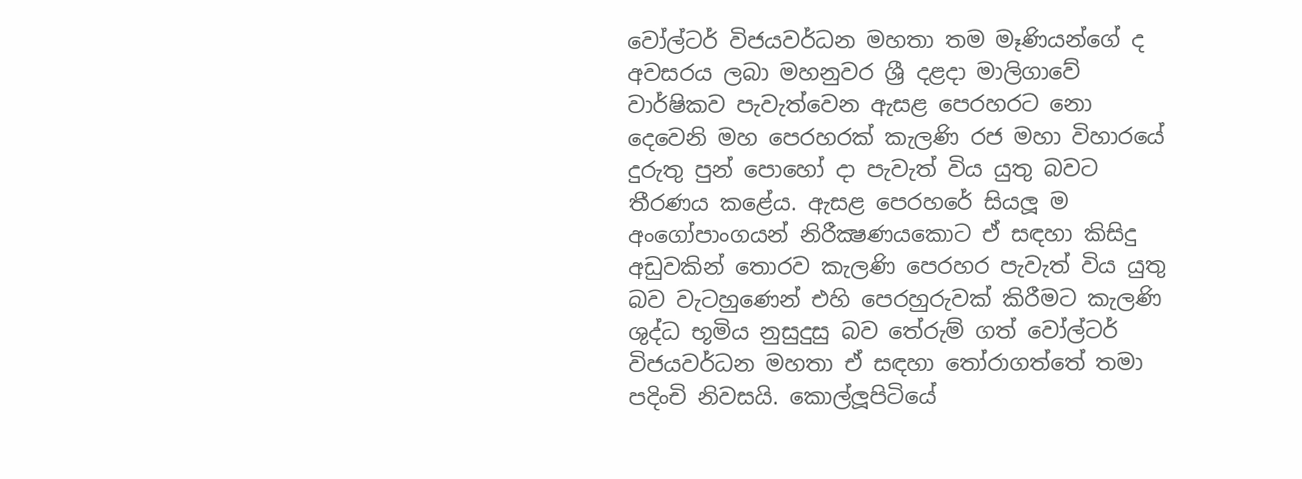වෝල්ටර් විජයවර්ධන මහතා තම මෑණියන්ගේ ද අවසරය ලබා මහනුවර ශ්‍රී දළදා මාලිගාවේ වාර්ෂිකව පැවැත්වෙන ඇසළ පෙරහරට නො දෙවෙනි මහ පෙරහරක් කැලණි රජ මහා විහාරයේ දුරුතු පුන් පොහෝ දා පැවැත් විය යුතු බවට තීරණය කළේය. ඇසළ පෙරහරේ සියලූ ම අංගෝපාංගයන් නිරීක්‍ෂණයකොට ඒ සඳහා කිසිදු අඩුවකින් තොරව කැලණි පෙරහර පැවැත් විය යුතු බව වැටහුණෙන් එහි පෙරහුරුවක් කිරීමට කැලණි ශුද්ධ භූමිය නුසුදුසු බව තේරුම් ගත් වෝල්ටර් විජයවර්ධන මහතා ඒ සඳහා තෝරාගත්තේ තමා පදිංචි නිවසයි. කොල්ලූපිටියේ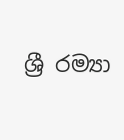ශ්‍රී රම්‍යා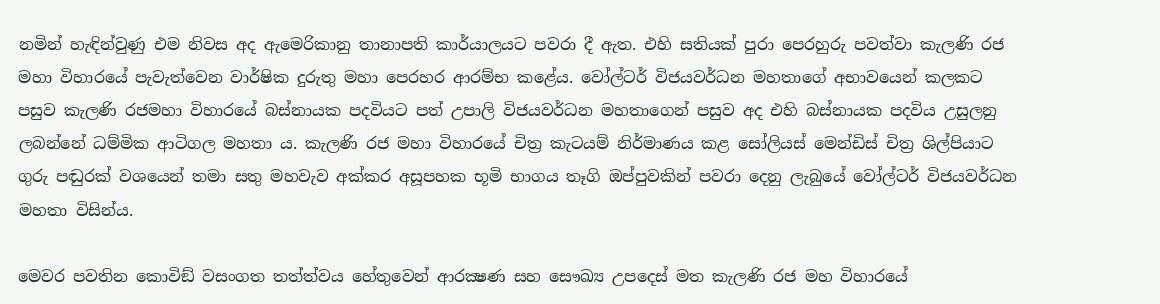නමින් හැඳින්වුණු එම නිවස අද ඇමෙරිකානු තානාපති කාර්යාලයට පවරා දී ඇත. එහි සතියක් පුරා පෙරහුරු පවත්වා කැලණි රජ මහා විහාරයේ පැවැත්වෙන වාර්ෂික දුරුතු මහා පෙරහර ආරම්භ කළේය. වෝල්ටර් විජයවර්ධන මහතාගේ අභාවයෙන් කලකට පසුව කැලණි රජමහා විහාරයේ බස්නායක පදවියට පත් උපාලි විජයවර්ධන මහතාගෙන් පසුව අද එහි බස්නායක පදවිය උසුලනු ලබන්නේ ධම්මික ආටිගල මහතා ය. කැලණි රජ මහා විහාරයේ චිත්‍ර කැටයම් නිර්මාණය කළ සෝලියස් මෙන්ඩිස් චිත්‍ර ශිල්පියාට ගුරු පඬුරක් වශයෙන් තමා සතු මහවැව අක්කර අසූපහක භූමි භාගය තෑගි ඔප්පුවකින් පවරා දෙනු ලැබුයේ වෝල්ටර් විජයවර්ධන මහතා විසින්ය.

මෙවර පවතින කොවිඞ් වසංගත තත්ත්වය හේතුවෙන් ආරක්‍ෂණ සහ සෞඛ්‍ය උපදෙස් මත කැලණි රජ මහ විහාරයේ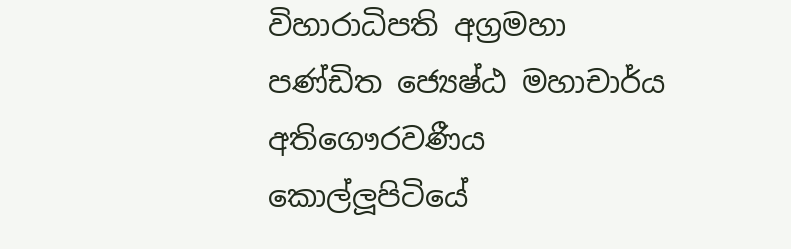විහාරාධිපති අග්‍රමහා පණ්ඩිත ජ්‍යෙෂ්ඨ මහාචාර්ය අතිගෞරවණීය කොල්ලූපිටියේ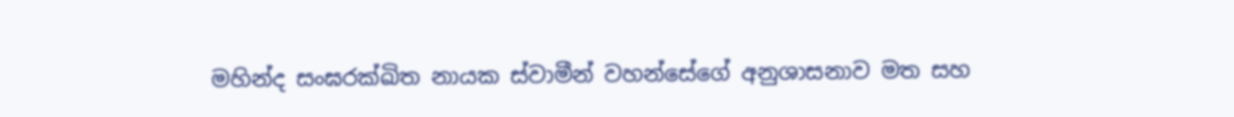මහින්ද සංඝරක්ඛිත නායක ස්වාමීන් වහන්සේගේ අනුශාසනාව මත සහ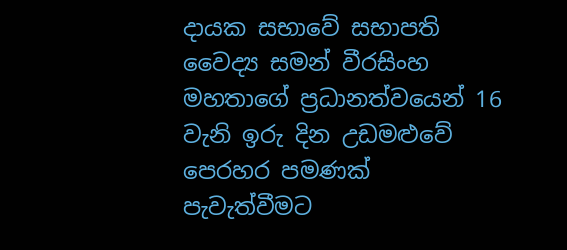දායක සභාවේ සභාපති වෛද්‍ය සමන් වීරසිංහ මහතාගේ ප්‍රධානත්වයෙන් 16 වැනි ඉරු දින උඩමළුවේ පෙරහර පමණක් පැවැත්වීමට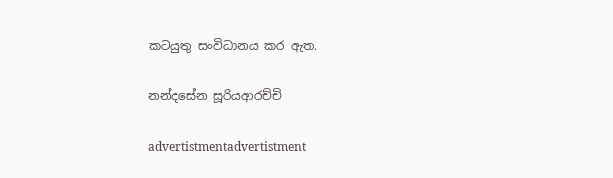කටයුතු සංවිධානය කර ඇත.

නන්දසේන සූරියආරච්චි

advertistmentadvertistment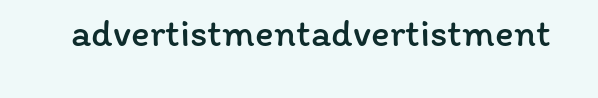advertistmentadvertistment